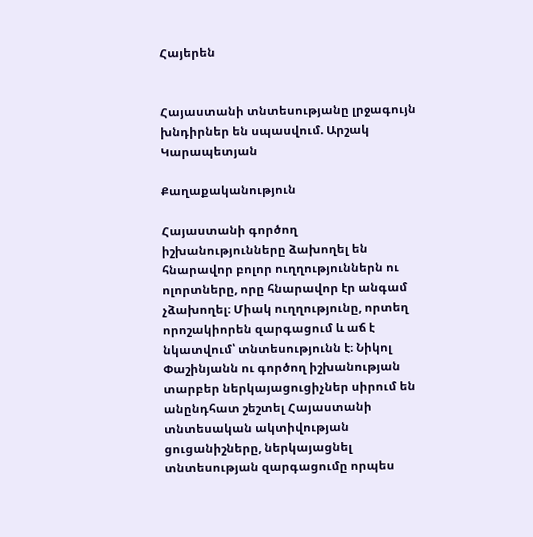Հայերեն


Հայաստանի տնտեսությանը լրջագույն խնդիրներ են սպասվում. Արշակ Կարապետյան

Քաղաքականություն

Հայաստանի գործող իշխանությունները ձախողել են հնարավոր բոլոր ուղղություններն ու ոլորտները, որը հնարավոր էր անգամ չձախողել։ Միակ ուղղությունը, որտեղ որոշակիորեն զարգացում և աճ է նկատվում՝ տնտեսությունն է։ Նիկոլ Փաշինյանն ու գործող իշխանության տարբեր ներկայացուցիչներ սիրում են անընդհատ շեշտել Հայաստանի տնտեսական ակտիվության ցուցանիշները, ներկայացնել տնտեսության զարգացումը որպես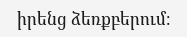իրենց ձեռքբերում։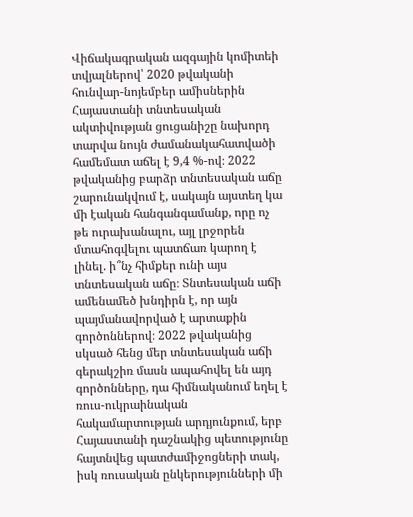Վիճակագրական ազգային կոմիտեի տվյալներով՝ 2020 թվականի հունվար-նոյեմբեր ամիսներին Հայաստանի տնտեսական ակտիվության ցուցանիշը նախորդ տարվա նույն ժամանակահատվածի համեմատ աճել է 9,4 %-ով։ 2022 թվականից բարձր տնտեսական աճը շարունակվում է, սակայն այստեղ կա մի էական հանգանգամանք, որը ոչ թե ուրախանալու, այլ լրջորեն մտահոգվելու պատճառ կարող է լինել. ի՞նչ հիմքեր ունի այս տնտեսական աճը։ Տնտեսական աճի ամենամեծ խնդիրն է, որ այն պայմանավորված է արտաքին գործոններով։ 2022 թվականից սկսած հենց մեր տնտեսական աճի գերակշիռ մասն ապահովել են այդ գործոնները, դա հիմնականում եղել է ռուս-ուկրաինական հակամարտության արդյունքում, երբ Հայաստանի դաշնակից պետությունը հայտնվեց պատժամիջոցների տակ, իսկ ռուսական ընկերությունների մի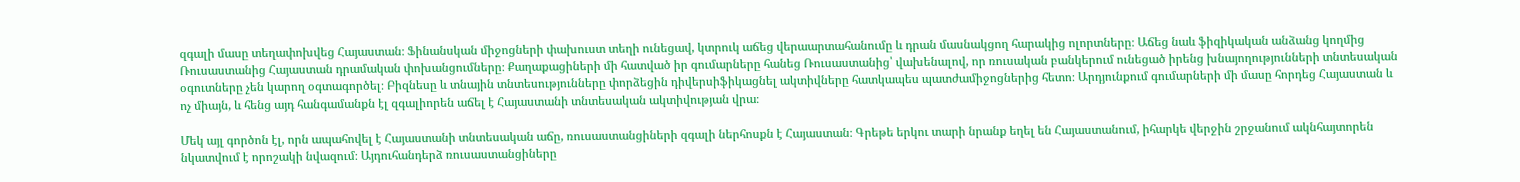զգալի մասը տեղափոխվեց Հայաստան։ Ֆինանսկան միջոցների փախուստ տեղի ունեցավ, կտրուկ աճեց վերաարտահանումը և դրան մասնակցող հարակից ոլորտները։ Աճեց նաև ֆիզիկական անձանց կողմից Ռուսաստանից Հայաստան դրամական փոխանցումները։ Քաղաքացիների մի հատված իր գումարները հանեց Ռուսաստանից՝ վախենալով, որ ռուսական բանկերում ունեցած իրենց խնայողությունների տնտեսական օգուտները չեն կարող օգտագործել։ Բիզնեսը և տնային տնտեսությունները փորձեցին դիվերսիֆիկացնել ակտիվները հատկապես պատժամիջոցներից հետո։ Արդյունքում գումարների մի մասը հորդեց Հայաստան և ոչ միայն, և հենց այդ հանգամանքն էլ զգալիորեն աճել է Հայաստանի տնտեսական ակտիվության վրա։

Մեկ այլ գործոն էլ, որն ապահովել է Հայաստանի տնտեսական աճը, ռուսաստանցիների զգալի ներհոսքն է Հայաստան։ Գրեթե երկու տարի նրանք եղել են Հայաստանում, իհարկե վերջին շրջանում ակնհայտորեն նկատվում է որոշակի նվազում։ Այդուհանդերձ ռուսաստանցիները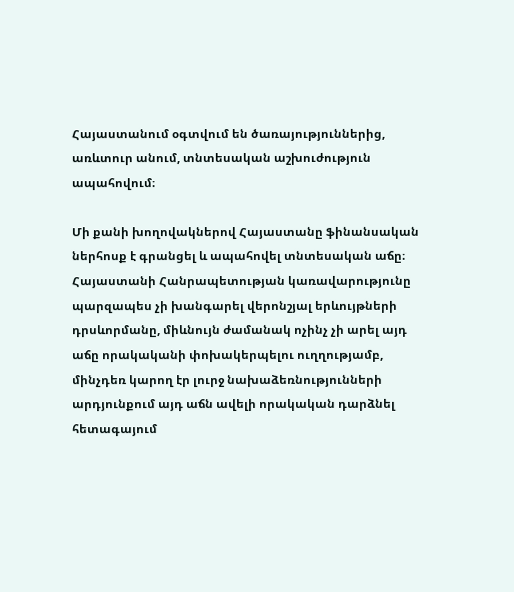Հայաստանում օգտվում են ծառայություններից, առևտուր անում, տնտեսական աշխուժություն ապահովում։

Մի քանի խողովակներով Հայաստանը ֆինանսական ներհոսք է գրանցել և ապահովել տնտեսական աճը։ Հայաստանի Հանրապետության կառավարությունը պարզապես չի խանգարել վերոնշյալ երևույթների դրսևորմանը, միևնույն ժամանակ ոչինչ չի արել այդ աճը որակականի փոխակերպելու ուղղությամբ, մինչդեռ կարող էր լուրջ նախաձեռնությունների արդյունքում այդ աճն ավելի որակական դարձնել հետագայում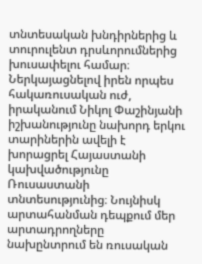տնտեսական խնդիրներից և տուրուլենտ դրսևորումներից խուսափելու համար։
Ներկայացնելով իրեն որպես հակառուսական ուժ, իրականում Նիկոլ Փաշինյանի իշխանությունը նախորդ երկու տարիներին ավելի է խորացրել Հայաստանի կախվածությունը Ռուսաստանի տնտեսությունից։ Նույնիսկ արտահանման դեպքում մեր արտադրողները նախընտրում են ռուսական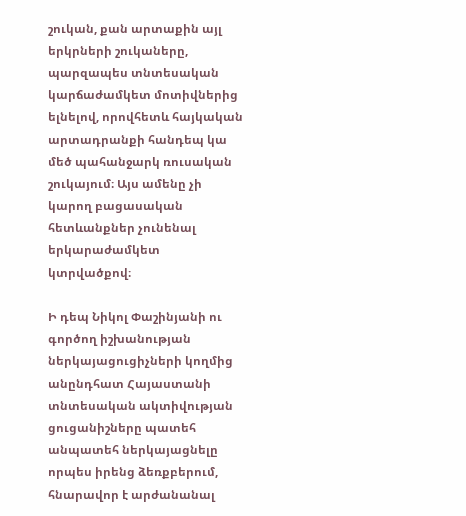շուկան, քան արտաքին այլ երկրների շուկաները, պարզապես տնտեսական կարճաժամկետ մոտիվներից ելնելով, որովհետև հայկական արտադրանքի հանդեպ կա մեծ պահանջարկ ռուսական շուկայում։ Այս ամենը չի կարող բացասական հետևանքներ չունենալ երկարաժամկետ կտրվածքով։

Ի դեպ Նիկոլ Փաշինյանի ու գործող իշխանության ներկայացուցիչների կողմից անընդհատ Հայաստանի տնտեսական ակտիվության ցուցանիշները պատեհ անպատեհ ներկայացնելը որպես իրենց ձեռքբերում, հնարավոր է արժանանալ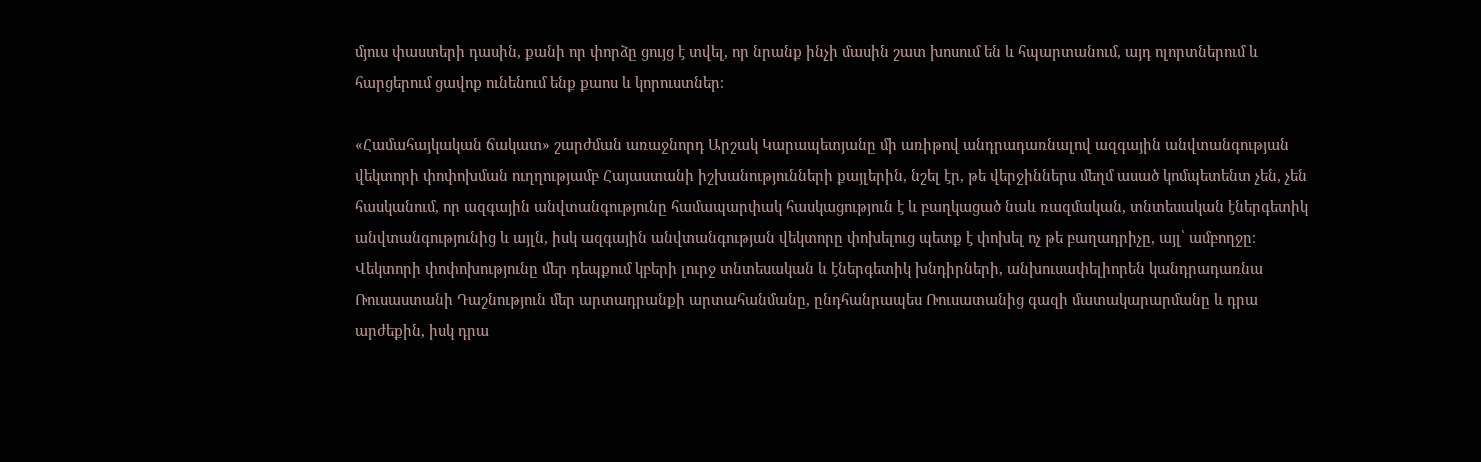մյուս փաստերի դասին, քանի որ փորձը ցույց է տվել, որ նրանք ինչի մասին շատ խոսում են և հպարտանում, այդ ոլորտներում և հարցերում ցավոք ունենում ենք քաոս և կորուստներ։

«Համահայկական ճակատ» շարժման առաջնորդ Արշակ Կարապետյանը մի առիթով անդրադառնալով ազգային անվտանգության վեկտորի փոփոխման ուղղությամբ Հայաստանի իշխանությունների քայլերին, նշել էր, թե վերջիններս մեղմ ասած կոմպետենտ չեն, չեն հասկանում, որ ազգային անվտանգությունը համապարփակ հասկացություն է և բաղկացած նաև ռազմական, տնտեսական էներգետիկ անվտանգությունից և այլն, իսկ ազգային անվտանգության վեկտորը փոխելուց պետք է փոխել ոչ թե բաղադրիչը, այլ՝ ամբողջը։ Վեկտորի փոփոխությունը մեր դեպքում կբերի լուրջ տնտեսական և էներգետիկ խնդիրների, անխուսափելիորեն կանդրադառնա Ռուսաստանի Դաշնություն մեր արտադրանքի արտահանմանը, ընդհանրապես Ռուսատանից գազի մատակարարմանը և դրա արժեքին, իսկ դրա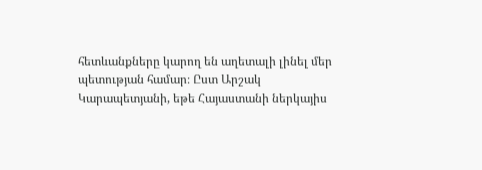հետևանքները կարող են աղետալի լինել մեր պետության համար։ Ըստ Արշակ Կարապետյանի, եթե Հայաստանի ներկայիս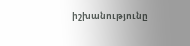իշխանությունը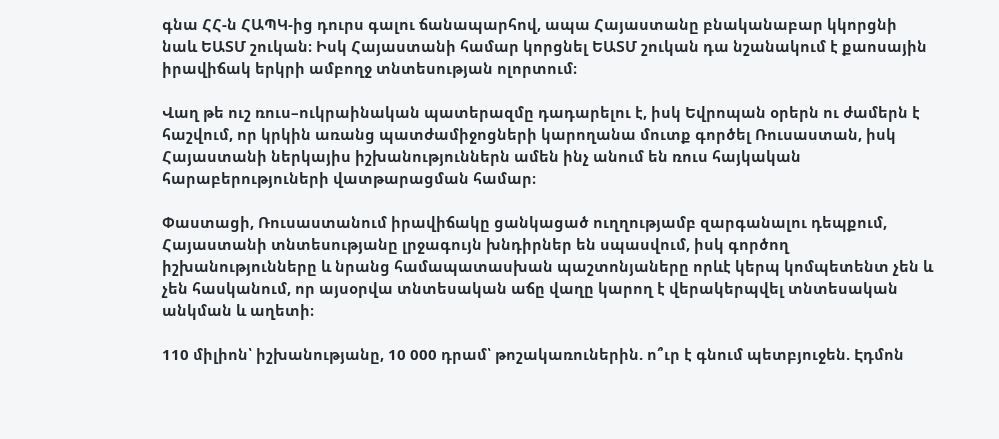գնա ՀՀ-ն ՀԱՊԿ-ից դուրս գալու ճանապարհով, ապա Հայաստանը բնականաբար կկորցնի նաև ԵԱՏՄ շուկան։ Իսկ Հայաստանի համար կորցնել ԵԱՏՄ շուկան դա նշանակում է քաոսային իրավիճակ երկրի ամբողջ տնտեսության ոլորտում։

Վաղ թե ուշ ռուս–ուկրաինական պատերազմը դադարելու է, իսկ Եվրոպան օրերն ու ժամերն է հաշվում, որ կրկին առանց պատժամիջոցների կարողանա մուտք գործել Ռուսաստան, իսկ Հայաստանի ներկայիս իշխանություններն ամեն ինչ անում են ռուս հայկական հարաբերություների վատթարացման համար։

Փաստացի, Ռուսաստանում իրավիճակը ցանկացած ուղղությամբ զարգանալու դեպքում, Հայաստանի տնտեսությանը լրջագույն խնդիրներ են սպասվում, իսկ գործող իշխանությունները և նրանց համապատասխան պաշտոնյաները որևէ կերպ կոմպետենտ չեն և չեն հասկանում, որ այսօրվա տնտեսական աճը վաղը կարող է վերակերպվել տնտեսական անկման և աղետի։

110 միլիոն՝ իշխանությանը, 10 000 դրամ՝ թոշակառուներին. ո՞ւր է գնում պետբյուջեն. Էդմոն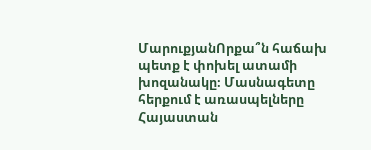ՄարուքյանՈրքա՞ն հաճախ պետք է փոխել ատամի խոզանակը։ Մասնագետը հերքում է առասպելները Հայաստան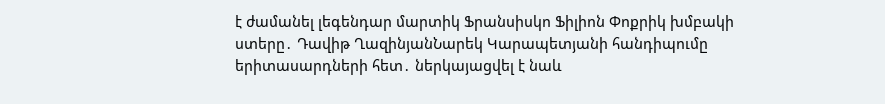է ժամանել լեգենդար մարտիկ Ֆրանսիսկո Ֆիլիոն Փոքրիկ խմբակի ստերը․ Դավիթ ՂազինյանՆարեկ Կարապետյանի հանդիպումը երիտասարդների հետ․ ներկայացվել է նաև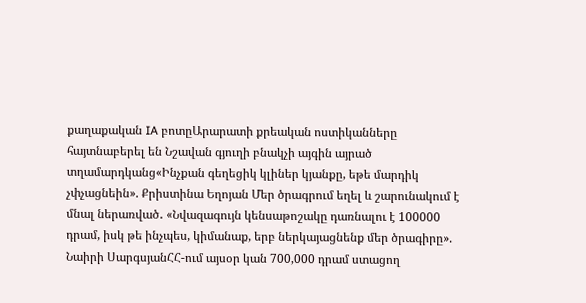քաղաքական IA բոտըԱրարատի քրեական ոստիկանները հայտնաբերել են Նշավան գյուղի բնակչի այգին այրած տղամարդկանց«Ինչքան գեղեցիկ կլիներ կյանքը, եթե մարդիկ չփչացնեին». Քրիստինա Եղոյան Մեր ծրագրում եղել և շարունակում է մնալ ներառված․ «Նվազագույն կենսաթոշակը դառնալու է 100000 դրամ, իսկ թե ինչպես, կիմանաք, երբ ներկայացնենք մեր ծրագիրը». Նաիրի ՍարգսյանՀՀ-ում այսօր կան 700,000 դրամ ստացող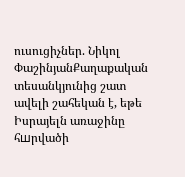ուսուցիչներ. Նիկոլ ՓաշինյանՔաղաքական տեսանկյունից շատ ավելի շահեկան է, եթե Իսրայելն առաջինը հшրվածի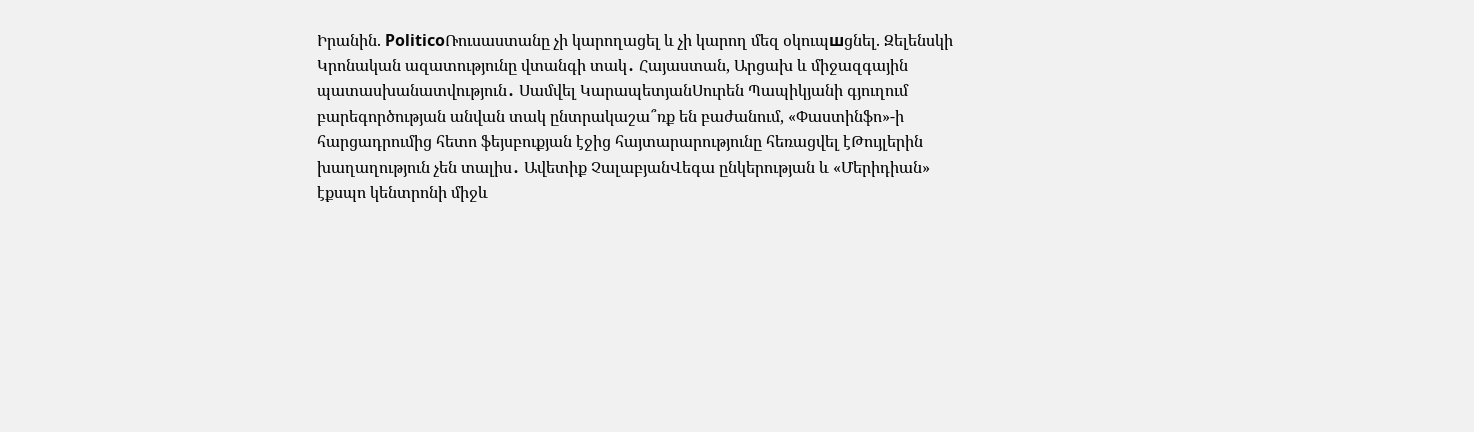Իրանին. PoliticoՌուսաստանը չի կարողացել և չի կարող մեզ օկուպшցնել. Զելենսկի Կրոնական ազատությունը վտանգի տակ․ Հայաստան, Արցախ և միջազգային պատասխանատվություն․ Սամվել ԿարապետյանՍուրեն Պապիկյանի գյուղում բարեգործության անվան տակ ընտրակաշա՞ռք են բաժանում, «Փաստինֆո»-ի հարցադրումից հետո ֆեյսբուքյան էջից հայտարարությունը հեռացվել էԹույլերին խաղաղություն չեն տալիս․ Ավետիք ՉալաբյանՎեգա ընկերության և «Մերիդիան» էքսպո կենտրոնի միջև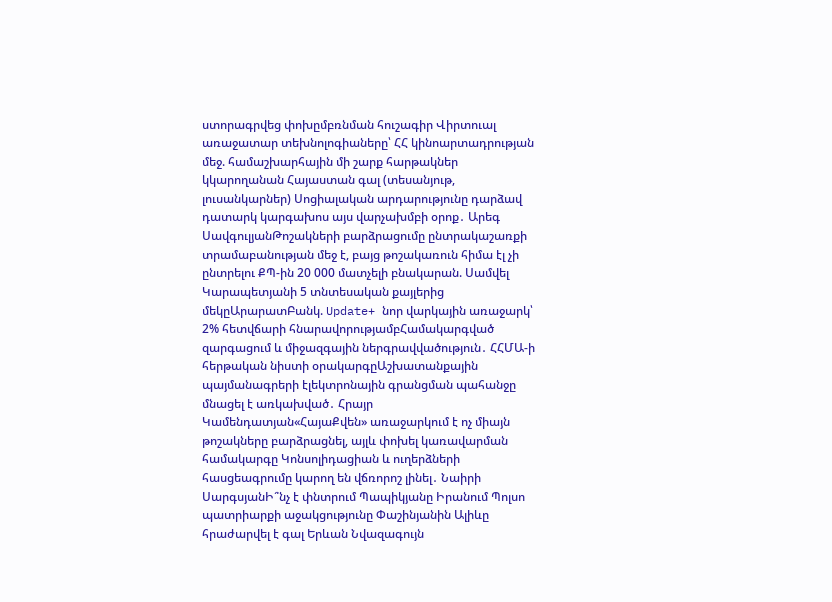ստորագրվեց փոխըմբռնման հուշագիր Վիրտուալ առաջատար տեխնոլոգիաները՝ ՀՀ կինոարտադրության մեջ. համաշխարհային մի շարք հարթակներ կկարողանան Հայաստան գալ (տեսանյութ, լուսանկարներ) Սոցիալական արդարությունը դարձավ դատարկ կարգախոս այս վարչախմբի օրոք․ Արեգ ՍավգուլյանԹոշակների բարձրացումը ընտրակաշառքի տրամաբանության մեջ է, բայց թոշակառուն հիմա էլ չի ընտրելու ՔՊ-ին 20 000 մատչելի բնակարան. Սամվել Կարապետյանի 5 տնտեսական քայլերից մեկըԱրարատԲանկ. Update+ նոր վարկային առաջարկ՝ 2% հետվճարի հնարավորությամբՀամակարգված զարգացում և միջազգային ներգրավվածություն․ ՀՀՄԱ-ի հերթական նիստի օրակարգըԱշխատանքային պայմանագրերի էլեկտրոնային գրանցման պահանջը մնացել է առկախված․ Հրայր Կամենդատյան«ՀայաՔվեն» առաջարկում է ոչ միայն թոշակները բարձրացնել, այլև փոխել կառավարման համակարգը Կոնսոլիդացիան և ուղերձների հասցեագրումը կարող են վճռորոշ լինել․ Նաիրի ՍարգսյանԻ՞նչ է փնտրում Պապիկյանը Իրանում Պոլսո պատրիարքի աջակցությունը Փաշինյանին Ալիևը հրաժարվել է գալ Երևան Նվազագույն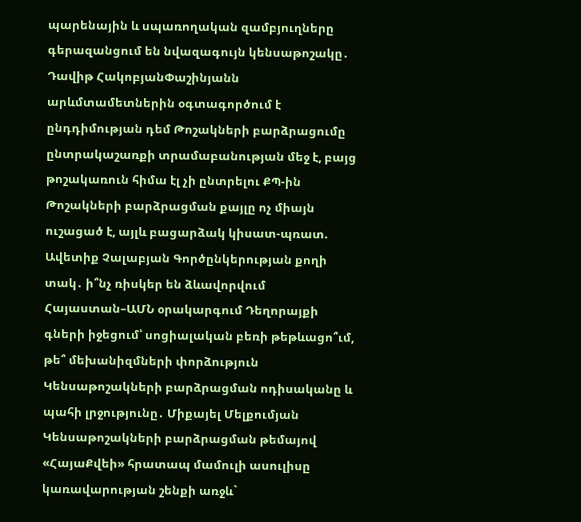պարենային և սպառողական զամբյուղները գերազանցում են նվազագույն կենսաթոշակը․ Դավիթ ՀակոբյանՓաշինյանն արևմտամետներին օգտագործում է ընդդիմության դեմ Թոշակների բարձրացումը ընտրակաշառքի տրամաբանության մեջ է, բայց թոշակառուն հիմա էլ չի ընտրելու ՔՊ-ին Թոշակների բարձրացման քայլը ոչ միայն ուշացած է, այլև բացարձակ կիսատ-պռատ. Ավետիք Չալաբյան Գործընկերության քողի տակ․ ի՞նչ ռիսկեր են ձևավորվում Հայաստան–ԱՄՆ օրակարգում Դեղորայքի գների իջեցում՝ սոցիալական բեռի թեթևացո՞ւմ, թե՞ մեխանիզմների փորձություն Կենսաթոշակների բարձրացման ոդիսականը և պահի լրջությունը․ Միքայել Մելքումյան Կենսաթոշակների բարձրացման թեմայով «ՀայաՔվեի» հրատապ մամուլի ասուլիսը կառավարության շենքի առջև`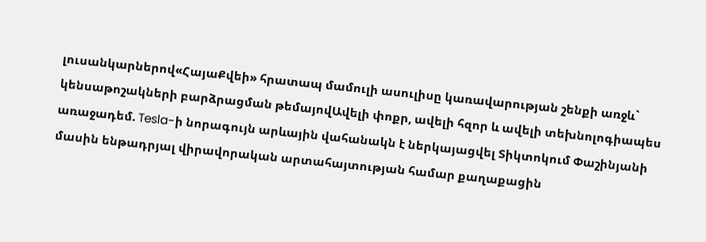լուսանկարներով«ՀայաՔվեի» հրատապ մամուլի ասուլիսը կառավարության շենքի առջև` կենսաթոշակների բարձրացման թեմայովԱվելի փոքր, ավելի հզոր և ավելի տեխնոլոգիապես առաջադեմ. Tesla-ի նորագույն արևային վահանակն է ներկայացվել Տիկտոկում Փաշինյանի մասին ենթադրյալ վիրավորական արտահայտության համար քաղաքացին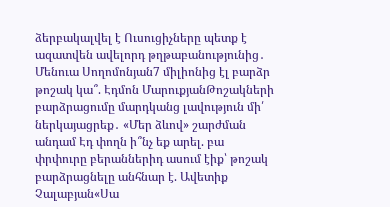ձերբակալվել է Ուսուցիչները պետք է ազատվեն ավելորդ թղթաբանությունից․ Մենուա Սողոմոնյան7 միլիոնից էլ բարձր թոշակ կա՞. Էդմոն ՄարուքյանԹոշակների բարձրացումը մարդկանց լավություն մի՛ ներկայացրեք․ «Մեր ձևով» շարժման անդամ Էդ փողն ի՞նչ եք արել. բա փրփուրը բերաններիդ ասում էիք՝ թոշակ բարձրացնելը անհնար է. Ավետիք Չալաբյան«Սա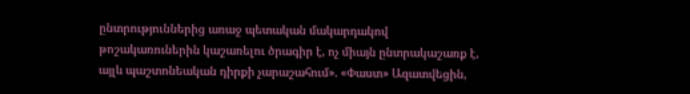ընտրություններից առաջ պետական մակարդակով թոշակառուներին կաշառելու ծրագիր է, ոչ միայն ընտրակաշառք է, այլև պաշտոնեական դիրքի չարաշահում». «Փաստ» Ազատվեցին,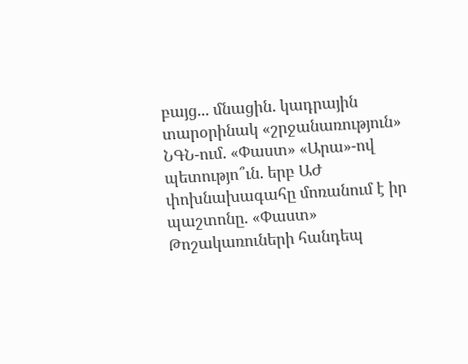բայց... մնացին. կադրային տարօրինակ «շրջանառություն» ՆԳՆ-ում. «Փաստ» «Արա»-ով պետությո՞ւն. երբ ԱԺ փոխնախագահը մոռանում է իր պաշտոնը. «Փաստ» Թոշակառուների հանդեպ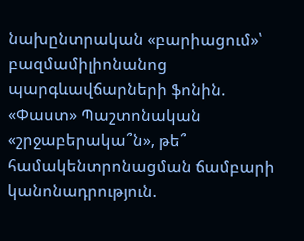նախընտրական «բարիացում»՝ բազմամիլիոնանոց պարգևավճարների ֆոնին. «Փաստ» Պաշտոնական «շրջաբերակա՞ն», թե՞ համակենտրոնացման ճամբարի կանոնադրություն.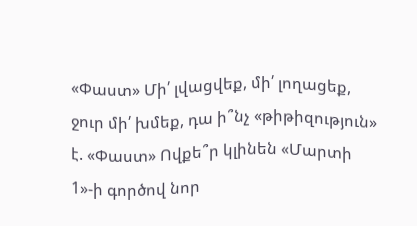«Փաստ» Մի՛ լվացվեք, մի՛ լողացեք, ջուր մի՛ խմեք, դա ի՞նչ «թիթիզություն» է. «Փաստ» Ովքե՞ր կլինեն «Մարտի 1»-ի գործով նոր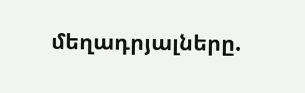մեղադրյալները.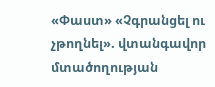«Փաստ» «Չգրանցել ու չթողնել». վտանգավոր մտածողության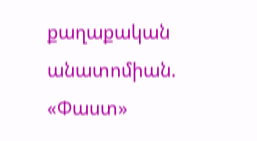քաղաքական անատոմիան. «Փաստ»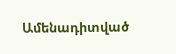Ամենադիտված